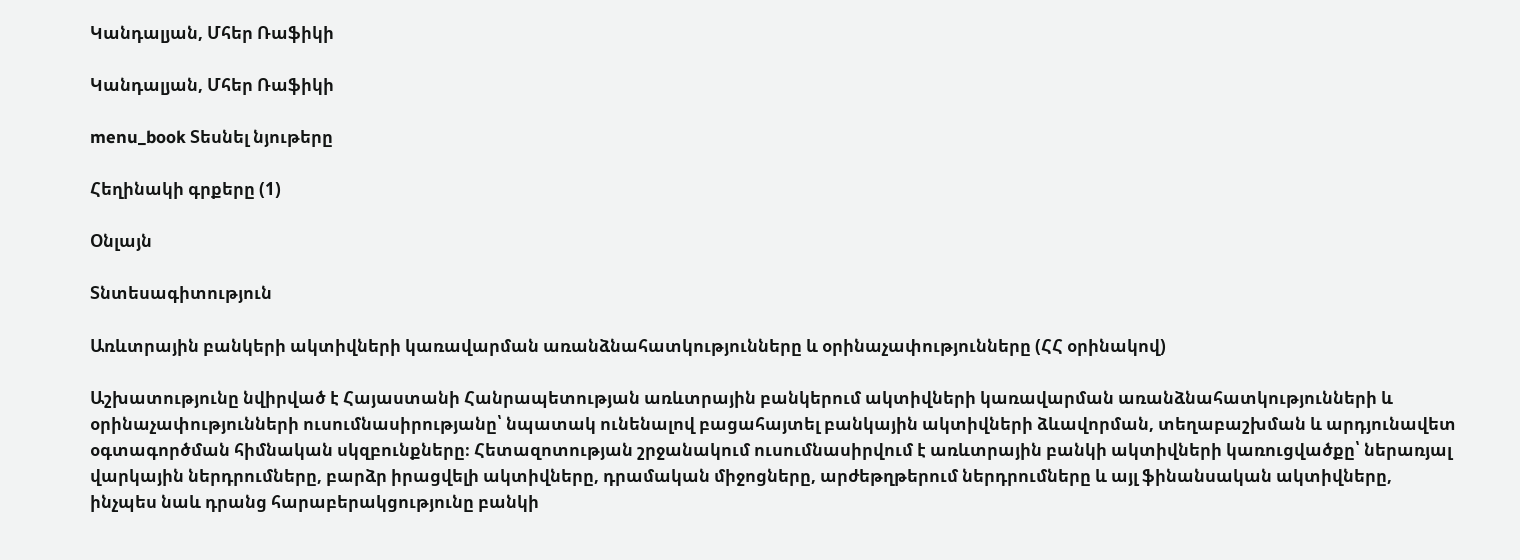Կանդալյան, Մհեր Ռաֆիկի

Կանդալյան, Մհեր Ռաֆիկի

menu_book Տեսնել նյութերը

Հեղինակի գրքերը (1)

Օնլայն

Տնտեսագիտություն

Առևտրային բանկերի ակտիվների կառավարման առանձնահատկությունները և օրինաչափությունները (ՀՀ օրինակով)

Աշխատությունը նվիրված է Հայաստանի Հանրապետության առևտրային բանկերում ակտիվների կառավարման առանձնահատկությունների և օրինաչափությունների ուսումնասիրությանը՝ նպատակ ունենալով բացահայտել բանկային ակտիվների ձևավորման, տեղաբաշխման և արդյունավետ օգտագործման հիմնական սկզբունքները։ Հետազոտության շրջանակում ուսումնասիրվում է առևտրային բանկի ակտիվների կառուցվածքը՝ ներառյալ վարկային ներդրումները, բարձր իրացվելի ակտիվները, դրամական միջոցները, արժեթղթերում ներդրումները և այլ ֆինանսական ակտիվները, ինչպես նաև դրանց հարաբերակցությունը բանկի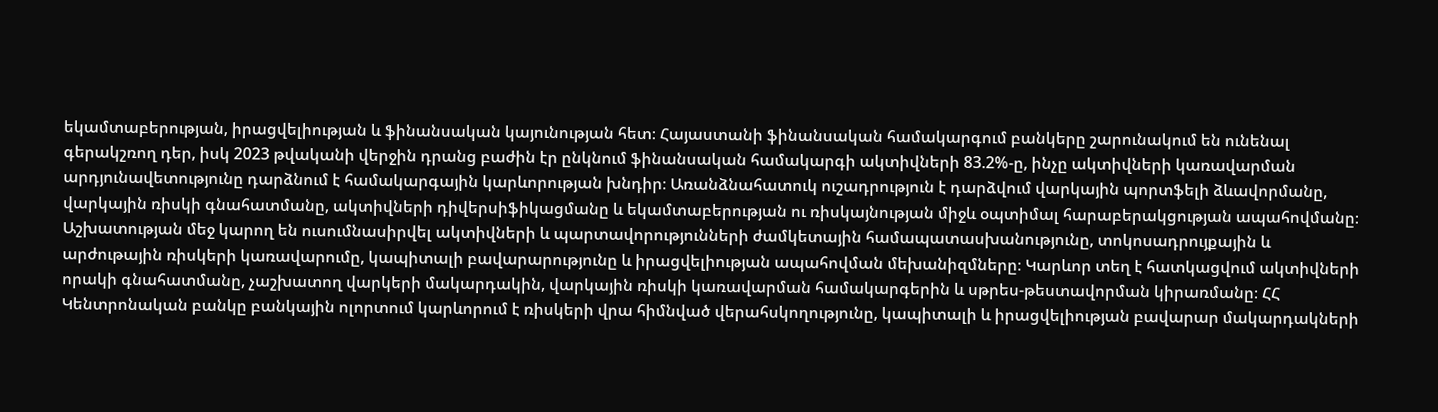եկամտաբերության, իրացվելիության և ֆինանսական կայունության հետ։ Հայաստանի ֆինանսական համակարգում բանկերը շարունակում են ունենալ գերակշռող դեր, իսկ 2023 թվականի վերջին դրանց բաժին էր ընկնում ֆինանսական համակարգի ակտիվների 83.2%-ը, ինչը ակտիվների կառավարման արդյունավետությունը դարձնում է համակարգային կարևորության խնդիր։ Առանձնահատուկ ուշադրություն է դարձվում վարկային պորտֆելի ձևավորմանը, վարկային ռիսկի գնահատմանը, ակտիվների դիվերսիֆիկացմանը և եկամտաբերության ու ռիսկայնության միջև օպտիմալ հարաբերակցության ապահովմանը։ Աշխատության մեջ կարող են ուսումնասիրվել ակտիվների և պարտավորությունների ժամկետային համապատասխանությունը, տոկոսադրույքային և արժութային ռիսկերի կառավարումը, կապիտալի բավարարությունը և իրացվելիության ապահովման մեխանիզմները։ Կարևոր տեղ է հատկացվում ակտիվների որակի գնահատմանը, չաշխատող վարկերի մակարդակին, վարկային ռիսկի կառավարման համակարգերին և սթրես-թեստավորման կիրառմանը։ ՀՀ Կենտրոնական բանկը բանկային ոլորտում կարևորում է ռիսկերի վրա հիմնված վերահսկողությունը, կապիտալի և իրացվելիության բավարար մակարդակների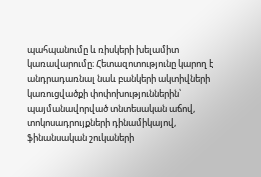պահպանումը և ռիսկերի խելամիտ կառավարումը։ Հետազոտությունը կարող է անդրադառնալ նաև բանկերի ակտիվների կառուցվածքի փոփոխություններին՝ պայմանավորված տնտեսական աճով, տոկոսադրույքների դինամիկայով, ֆինանսական շուկաների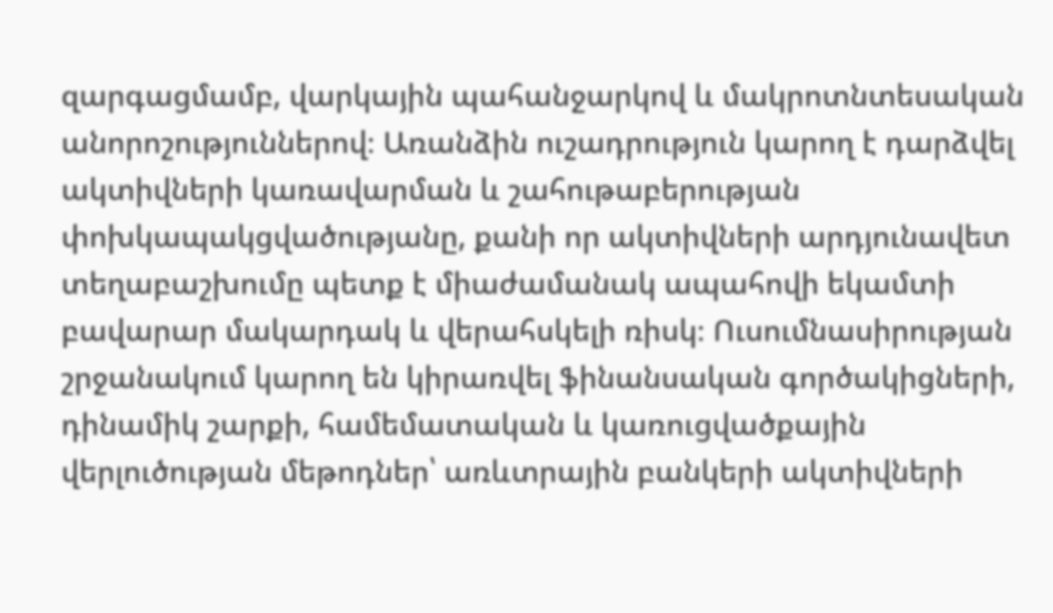զարգացմամբ, վարկային պահանջարկով և մակրոտնտեսական անորոշություններով։ Առանձին ուշադրություն կարող է դարձվել ակտիվների կառավարման և շահութաբերության փոխկապակցվածությանը, քանի որ ակտիվների արդյունավետ տեղաբաշխումը պետք է միաժամանակ ապահովի եկամտի բավարար մակարդակ և վերահսկելի ռիսկ։ Ուսումնասիրության շրջանակում կարող են կիրառվել ֆինանսական գործակիցների, դինամիկ շարքի, համեմատական և կառուցվածքային վերլուծության մեթոդներ՝ առևտրային բանկերի ակտիվների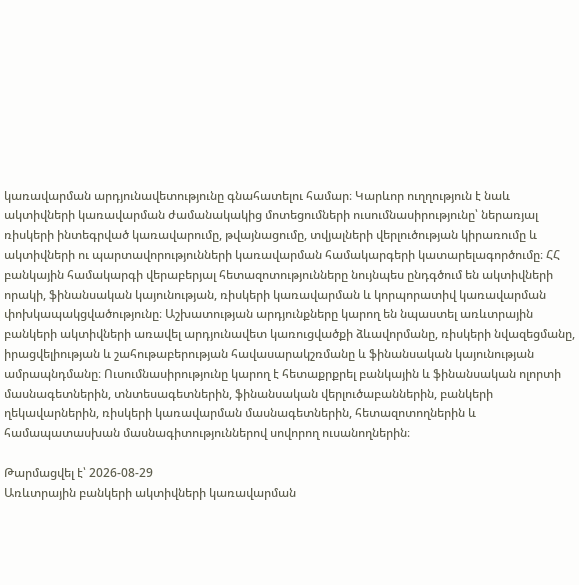կառավարման արդյունավետությունը գնահատելու համար։ Կարևոր ուղղություն է նաև ակտիվների կառավարման ժամանակակից մոտեցումների ուսումնասիրությունը՝ ներառյալ ռիսկերի ինտեգրված կառավարումը, թվայնացումը, տվյալների վերլուծության կիրառումը և ակտիվների ու պարտավորությունների կառավարման համակարգերի կատարելագործումը։ ՀՀ բանկային համակարգի վերաբերյալ հետազոտությունները նույնպես ընդգծում են ակտիվների որակի, ֆինանսական կայունության, ռիսկերի կառավարման և կորպորատիվ կառավարման փոխկապակցվածությունը։ Աշխատության արդյունքները կարող են նպաստել առևտրային բանկերի ակտիվների առավել արդյունավետ կառուցվածքի ձևավորմանը, ռիսկերի նվազեցմանը, իրացվելիության և շահութաբերության հավասարակշռմանը և ֆինանսական կայունության ամրապնդմանը։ Ուսումնասիրությունը կարող է հետաքրքրել բանկային և ֆինանսական ոլորտի մասնագետներին, տնտեսագետներին, ֆինանսական վերլուծաբաններին, բանկերի ղեկավարներին, ռիսկերի կառավարման մասնագետներին, հետազոտողներին և համապատասխան մասնագիտություններով սովորող ուսանողներին։

Թարմացվել է՝ 2026-08-29
Առևտրային բանկերի ակտիվների կառավարման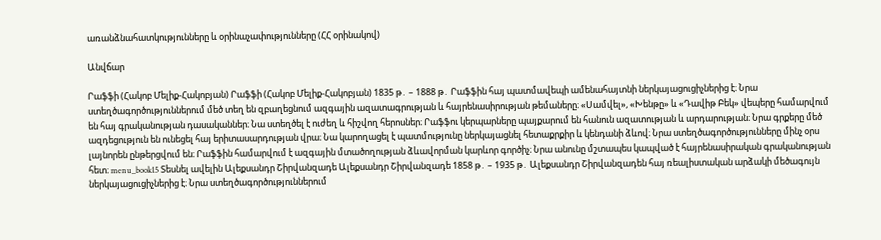առանձնահատկությունները և օրինաչափությունները (ՀՀ օրինակով)

Անվճար

Րաֆֆի (Հակոբ Մելիք-Հակոբյան) Րաֆֆի (Հակոբ Մելիք-Հակոբյան) 1835 թ․ – 1888 թ․ Րաֆֆին հայ պատմավեպի ամենահայտնի ներկայացուցիչներից է։ Նրա ստեղծագործություններում մեծ տեղ են զբաղեցնում ազգային ազատագրության և հայրենասիրության թեմաները։ «Սամվել», «Խենթը» և «Դավիթ Բեկ» վեպերը համարվում են հայ գրականության դասականներ։ Նա ստեղծել է ուժեղ և հիշվող հերոսներ։ Րաֆֆու կերպարները պայքարում են հանուն ազատության և արդարության։ Նրա գրքերը մեծ ազդեցություն են ունեցել հայ երիտասարդության վրա։ Նա կարողացել է պատմությունը ներկայացնել հետաքրքիր և կենդանի ձևով։ Նրա ստեղծագործությունները մինչ օրս լայնորեն ընթերցվում են։ Րաֆֆին համարվում է ազգային մտածողության ձևավորման կարևոր գործիչ։ Նրա անունը մշտապես կապված է հայրենասիրական գրականության հետ։ menu_book15 Տեսնել ավելին Ալեքսանդր Շիրվանզադե Ալեքսանդր Շիրվանզադե 1858 թ․ – 1935 թ․ Ալեքսանդր Շիրվանզադեն հայ ռեալիստական արձակի մեծագույն ներկայացուցիչներից է։ Նրա ստեղծագործություններում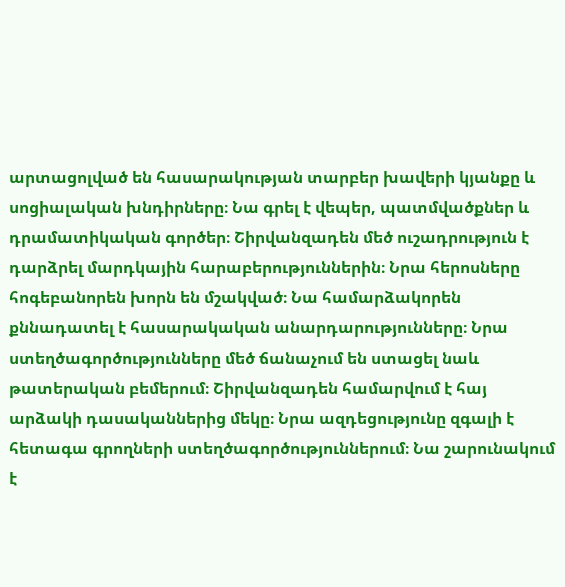արտացոլված են հասարակության տարբեր խավերի կյանքը և սոցիալական խնդիրները։ Նա գրել է վեպեր, պատմվածքներ և դրամատիկական գործեր։ Շիրվանզադեն մեծ ուշադրություն է դարձրել մարդկային հարաբերություններին։ Նրա հերոսները հոգեբանորեն խորն են մշակված։ Նա համարձակորեն քննադատել է հասարակական անարդարությունները։ Նրա ստեղծագործությունները մեծ ճանաչում են ստացել նաև թատերական բեմերում։ Շիրվանզադեն համարվում է հայ արձակի դասականներից մեկը։ Նրա ազդեցությունը զգալի է հետագա գրողների ստեղծագործություններում։ Նա շարունակում է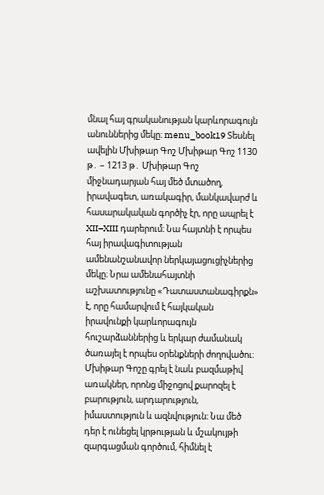մնալ հայ գրականության կարևորագույն անուններից մեկը։ menu_book19 Տեսնել ավելին Մխիթար Գոշ Մխիթար Գոշ 1130 թ․ – 1213 թ․ Մխիթար Գոշ միջնադարյան հայ մեծ մտածող, իրավագետ, առակագիր, մանկավարժ և հասարակական գործիչ էր, որը ապրել է XII–XIII դարերում։ Նա հայտնի է որպես հայ իրավագիտության ամենանշանավոր ներկայացուցիչներից մեկը։ Նրա ամենահայտնի աշխատությունը «Դատաստանագիրքն» է, որը համարվում է հայկական իրավունքի կարևորագույն հուշարձաններից և երկար ժամանակ ծառայել է որպես օրենքների ժողովածու։ Մխիթար Գոշը գրել է նաև բազմաթիվ առակներ, որոնց միջոցով քարոզել է բարություն, արդարություն, իմաստություն և ազնվություն։ Նա մեծ դեր է ունեցել կրթության և մշակույթի զարգացման գործում, հիմնել է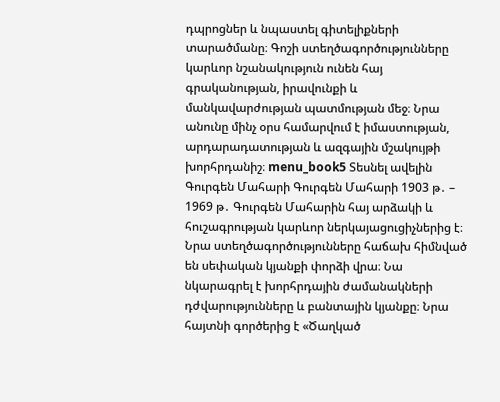դպրոցներ և նպաստել գիտելիքների տարածմանը։ Գոշի ստեղծագործությունները կարևոր նշանակություն ունեն հայ գրականության, իրավունքի և մանկավարժության պատմության մեջ։ Նրա անունը մինչ օրս համարվում է իմաստության, արդարադատության և ազգային մշակույթի խորհրդանիշ։ menu_book5 Տեսնել ավելին Գուրգեն Մահարի Գուրգեն Մահարի 1903 թ․ – 1969 թ․ Գուրգեն Մահարին հայ արձակի և հուշագրության կարևոր ներկայացուցիչներից է։ Նրա ստեղծագործությունները հաճախ հիմնված են սեփական կյանքի փորձի վրա։ Նա նկարագրել է խորհրդային ժամանակների դժվարությունները և բանտային կյանքը։ Նրա հայտնի գործերից է «Ծաղկած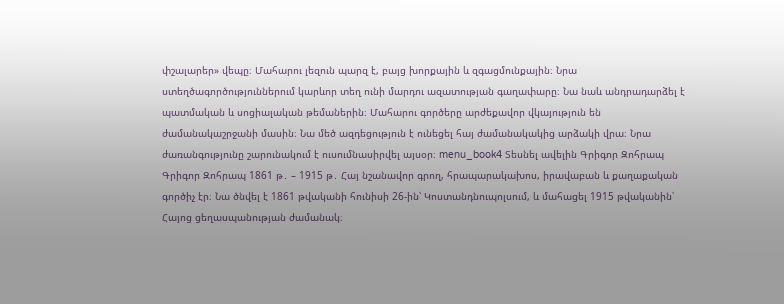փշալարեր» վեպը։ Մահարու լեզուն պարզ է, բայց խորքային և զգացմունքային։ Նրա ստեղծագործություններում կարևոր տեղ ունի մարդու ազատության գաղափարը։ Նա նաև անդրադարձել է պատմական և սոցիալական թեմաներին։ Մահարու գործերը արժեքավոր վկայություն են ժամանակաշրջանի մասին։ Նա մեծ ազդեցություն է ունեցել հայ ժամանակակից արձակի վրա։ Նրա ժառանգությունը շարունակում է ուսումնասիրվել այսօր։ menu_book4 Տեսնել ավելին Գրիգոր Զոհրապ Գրիգոր Զոհրապ 1861 թ․ – 1915 թ․ Հայ նշանավոր գրող, հրապարակախոս, իրավաբան և քաղաքական գործիչ էր։ Նա ծնվել է 1861 թվականի հունիսի 26-ին՝ Կոստանդնուպոլսում, և մահացել 1915 թվականին՝ Հայոց ցեղասպանության ժամանակ։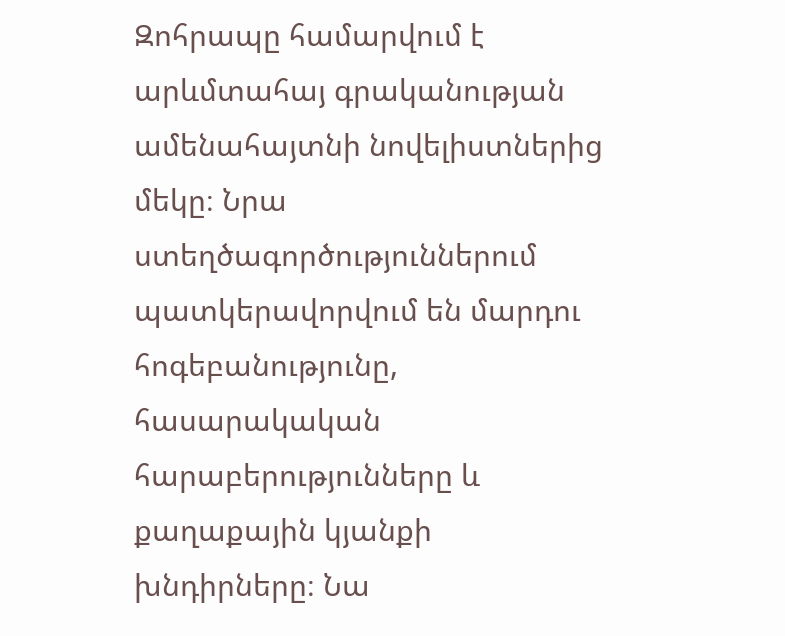Զոհրապը համարվում է արևմտահայ գրականության ամենահայտնի նովելիստներից մեկը։ Նրա ստեղծագործություններում պատկերավորվում են մարդու հոգեբանությունը, հասարակական հարաբերությունները և քաղաքային կյանքի խնդիրները։ Նա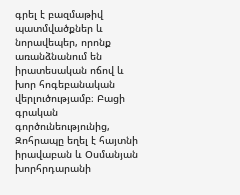գրել է բազմաթիվ պատմվածքներ և նորավեպեր, որոնք առանձնանում են իրատեսական ոճով և խոր հոգեբանական վերլուծությամբ։ Բացի գրական գործունեությունից, Զոհրապը եղել է հայտնի իրավաբան և Օսմանյան խորհրդարանի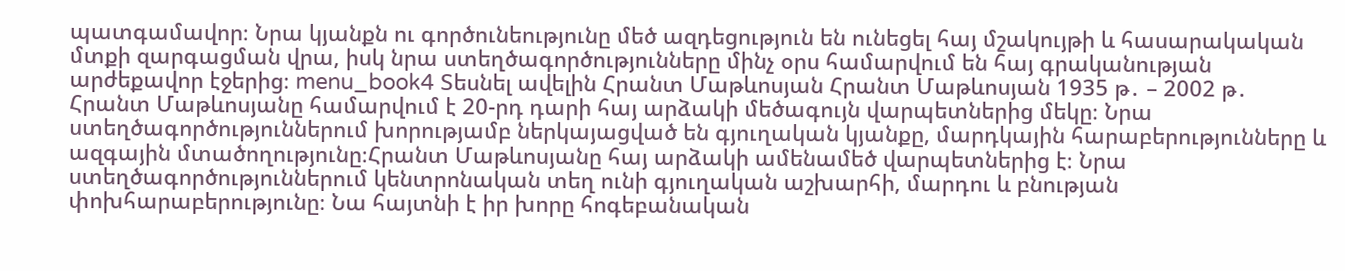պատգամավոր։ Նրա կյանքն ու գործունեությունը մեծ ազդեցություն են ունեցել հայ մշակույթի և հասարակական մտքի զարգացման վրա, իսկ նրա ստեղծագործությունները մինչ օրս համարվում են հայ գրականության արժեքավոր էջերից։ menu_book4 Տեսնել ավելին Հրանտ Մաթևոսյան Հրանտ Մաթևոսյան 1935 թ․ – 2002 թ․ Հրանտ Մաթևոսյանը համարվում է 20-րդ դարի հայ արձակի մեծագույն վարպետներից մեկը։ Նրա ստեղծագործություններում խորությամբ ներկայացված են գյուղական կյանքը, մարդկային հարաբերությունները և ազգային մտածողությունը։Հրանտ Մաթևոսյանը հայ արձակի ամենամեծ վարպետներից է։ Նրա ստեղծագործություններում կենտրոնական տեղ ունի գյուղական աշխարհի, մարդու և բնության փոխհարաբերությունը։ Նա հայտնի է իր խորը հոգեբանական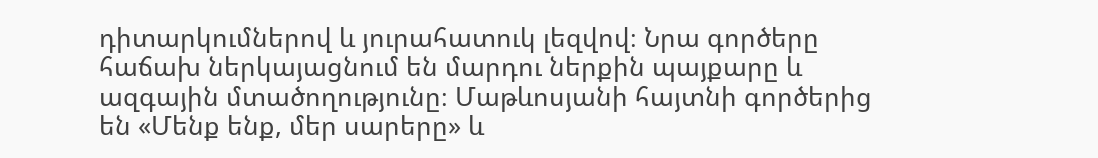դիտարկումներով և յուրահատուկ լեզվով։ Նրա գործերը հաճախ ներկայացնում են մարդու ներքին պայքարը և ազգային մտածողությունը։ Մաթևոսյանի հայտնի գործերից են «Մենք ենք, մեր սարերը» և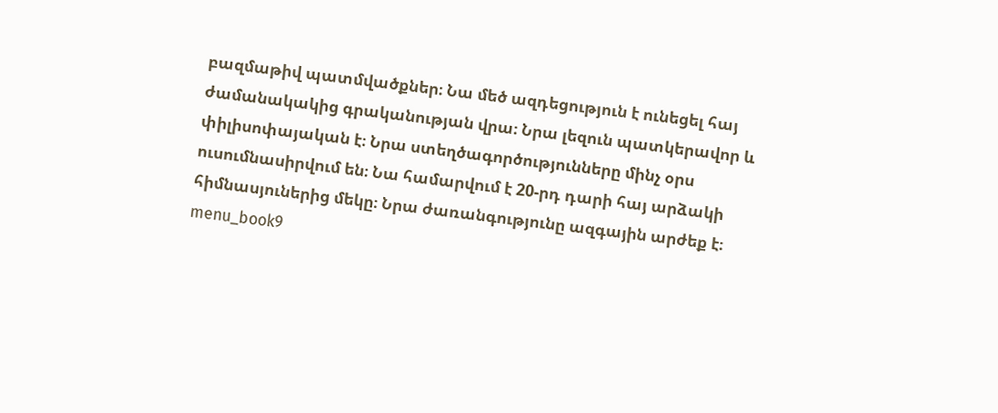բազմաթիվ պատմվածքներ։ Նա մեծ ազդեցություն է ունեցել հայ ժամանակակից գրականության վրա։ Նրա լեզուն պատկերավոր և փիլիսոփայական է։ Նրա ստեղծագործությունները մինչ օրս ուսումնասիրվում են։ Նա համարվում է 20-րդ դարի հայ արձակի հիմնասյուներից մեկը։ Նրա ժառանգությունը ազգային արժեք է։ menu_book9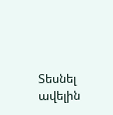Տեսնել ավելին